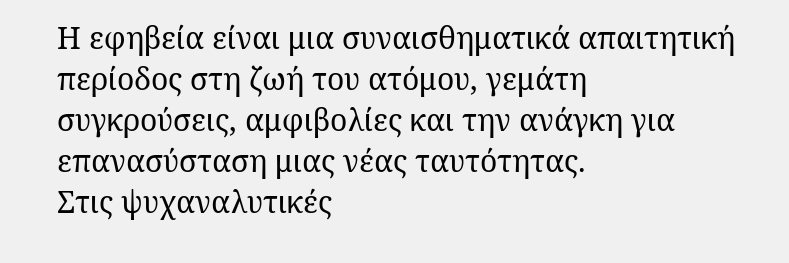Η εφηβεία είναι μια συναισθηματικά απαιτητική περίοδος στη ζωή του ατόμου, γεμάτη συγκρούσεις, αμφιβολίες και την ανάγκη για επανασύσταση μιας νέας ταυτότητας.
Στις ψυχαναλυτικές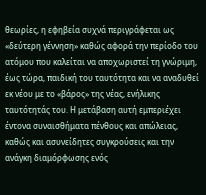θεωρίες, η εφηβεία συχνά περιγράφεται ως «δεύτερη γέννηση» καθώς αφορά την περίοδο του ατόμου που καλείται να αποχωριστεί τη γνώριμη, έως τώρα, παιδική του ταυτότητα και να αναδυθεί εκ νέου με το «βάρος» της νέας, ενήλικης ταυτότητάς του. Η μετάβαση αυτή εμπεριέχει έντονα συναισθήματα πένθους και απώλειας, καθώς και ασυνείδητες συγκρούσεις και την ανάγκη διαμόρφωσης ενός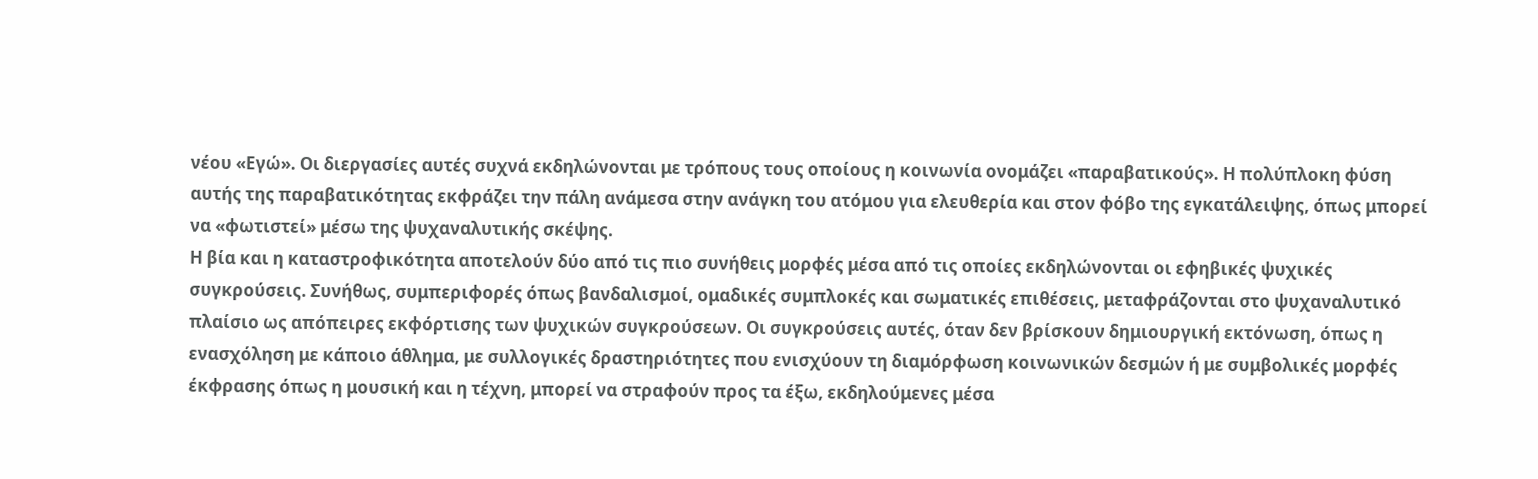νέου «Εγώ». Οι διεργασίες αυτές συχνά εκδηλώνονται με τρόπους τους οποίους η κοινωνία ονομάζει «παραβατικούς». Η πολύπλοκη φύση αυτής της παραβατικότητας εκφράζει την πάλη ανάμεσα στην ανάγκη του ατόμου για ελευθερία και στον φόβο της εγκατάλειψης, όπως μπορεί να «φωτιστεί» μέσω της ψυχαναλυτικής σκέψης.
Η βία και η καταστροφικότητα αποτελούν δύο από τις πιο συνήθεις μορφές μέσα από τις οποίες εκδηλώνονται οι εφηβικές ψυχικές συγκρούσεις. Συνήθως, συμπεριφορές όπως βανδαλισμοί, ομαδικές συμπλοκές και σωματικές επιθέσεις, μεταφράζονται στο ψυχαναλυτικό πλαίσιο ως απόπειρες εκφόρτισης των ψυχικών συγκρούσεων. Οι συγκρούσεις αυτές, όταν δεν βρίσκουν δημιουργική εκτόνωση, όπως η ενασχόληση με κάποιο άθλημα, με συλλογικές δραστηριότητες που ενισχύουν τη διαμόρφωση κοινωνικών δεσμών ή με συμβολικές μορφές έκφρασης όπως η μουσική και η τέχνη, μπορεί να στραφούν προς τα έξω, εκδηλούμενες μέσα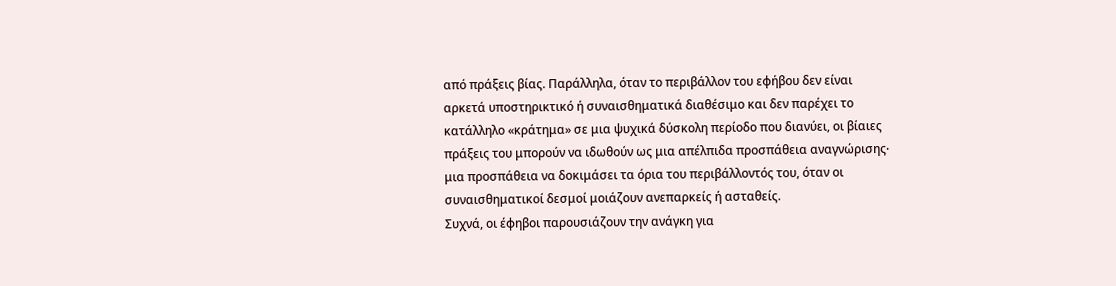από πράξεις βίας. Παράλληλα, όταν το περιβάλλον του εφήβου δεν είναι αρκετά υποστηρικτικό ή συναισθηματικά διαθέσιμο και δεν παρέχει το κατάλληλο «κράτημα» σε μια ψυχικά δύσκολη περίοδο που διανύει, οι βίαιες πράξεις του μπορούν να ιδωθούν ως μια απέλπιδα προσπάθεια αναγνώρισης∙ μια προσπάθεια να δοκιμάσει τα όρια του περιβάλλοντός του, όταν οι συναισθηματικοί δεσμοί μοιάζουν ανεπαρκείς ή ασταθείς.
Συχνά, οι έφηβοι παρουσιάζουν την ανάγκη για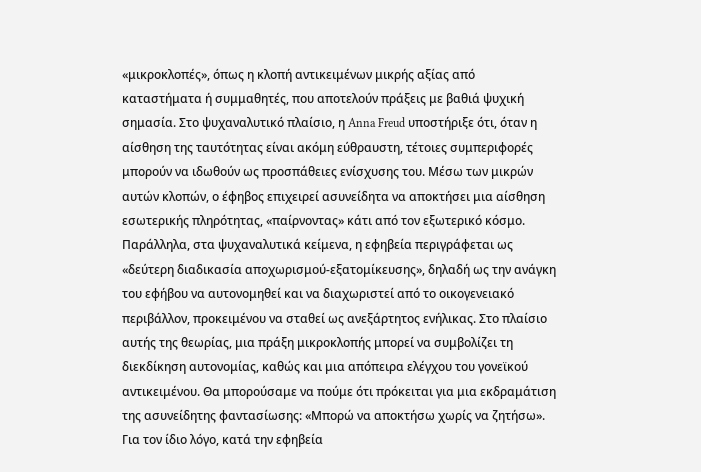«μικροκλοπές», όπως η κλοπή αντικειμένων μικρής αξίας από καταστήματα ή συμμαθητές, που αποτελούν πράξεις με βαθιά ψυχική σημασία. Στο ψυχαναλυτικό πλαίσιο, η Anna Freud υποστήριξε ότι, όταν η αίσθηση της ταυτότητας είναι ακόμη εύθραυστη, τέτοιες συμπεριφορές μπορούν να ιδωθούν ως προσπάθειες ενίσχυσης του. Μέσω των μικρών αυτών κλοπών, ο έφηβος επιχειρεί ασυνείδητα να αποκτήσει μια αίσθηση εσωτερικής πληρότητας, «παίρνοντας» κάτι από τον εξωτερικό κόσμο.
Παράλληλα, στα ψυχαναλυτικά κείμενα, η εφηβεία περιγράφεται ως «δεύτερη διαδικασία αποχωρισμού-εξατομίκευσης», δηλαδή ως την ανάγκη του εφήβου να αυτονομηθεί και να διαχωριστεί από το οικογενειακό περιβάλλον, προκειμένου να σταθεί ως ανεξάρτητος ενήλικας. Στο πλαίσιο αυτής της θεωρίας, μια πράξη μικροκλοπής μπορεί να συμβολίζει τη διεκδίκηση αυτονομίας, καθώς και μια απόπειρα ελέγχου του γονεϊκού αντικειμένου. Θα μπορούσαμε να πούμε ότι πρόκειται για μια εκδραμάτιση της ασυνείδητης φαντασίωσης: «Μπορώ να αποκτήσω χωρίς να ζητήσω». Για τον ίδιο λόγο, κατά την εφηβεία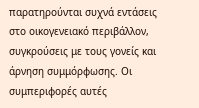παρατηρούνται συχνά εντάσεις στο οικογενειακό περιβάλλον, συγκρούσεις με τους γονείς και άρνηση συμμόρφωσης. Οι συμπεριφορές αυτές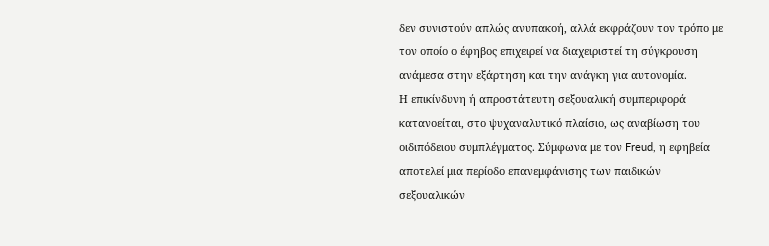δεν συνιστούν απλώς ανυπακοή, αλλά εκφράζουν τον τρόπο με τον οποίο ο έφηβος επιχειρεί να διαχειριστεί τη σύγκρουση ανάμεσα στην εξάρτηση και την ανάγκη για αυτονομία.
Η επικίνδυνη ή απροστάτευτη σεξουαλική συμπεριφορά κατανοείται, στο ψυχαναλυτικό πλαίσιο, ως αναβίωση του οιδιπόδειου συμπλέγματος. Σύμφωνα με τον Freud, η εφηβεία αποτελεί μια περίοδο επανεμφάνισης των παιδικών σεξουαλικών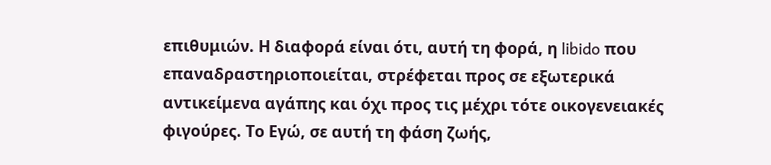επιθυμιών. Η διαφορά είναι ότι, αυτή τη φορά, η libido που επαναδραστηριοποιείται, στρέφεται προς σε εξωτερικά αντικείμενα αγάπης και όχι προς τις μέχρι τότε οικογενειακές φιγούρες. Το Εγώ, σε αυτή τη φάση ζωής,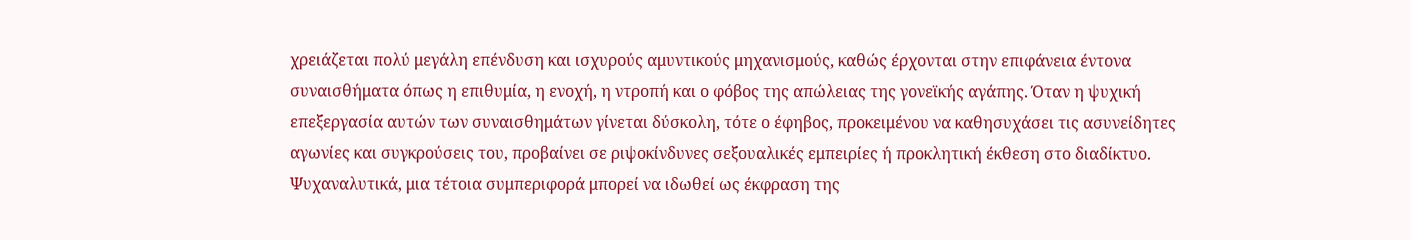χρειάζεται πολύ μεγάλη επένδυση και ισχυρούς αμυντικούς μηχανισμούς, καθώς έρχονται στην επιφάνεια έντονα συναισθήματα όπως η επιθυμία, η ενοχή, η ντροπή και ο φόβος της απώλειας της γονεϊκής αγάπης. Όταν η ψυχική επεξεργασία αυτών των συναισθημάτων γίνεται δύσκολη, τότε ο έφηβος, προκειμένου να καθησυχάσει τις ασυνείδητες αγωνίες και συγκρούσεις του, προβαίνει σε ριψοκίνδυνες σεξουαλικές εμπειρίες ή προκλητική έκθεση στο διαδίκτυο. Ψυχαναλυτικά, μια τέτοια συμπεριφορά μπορεί να ιδωθεί ως έκφραση της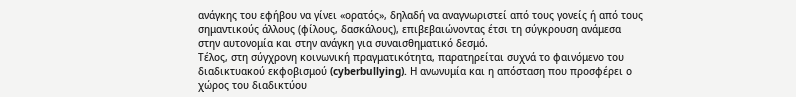ανάγκης του εφήβου να γίνει «ορατός», δηλαδή να αναγνωριστεί από τους γονείς ή από τους σημαντικούς άλλους (φίλους, δασκάλους), επιβεβαιώνοντας έτσι τη σύγκρουση ανάμεσα στην αυτονομία και στην ανάγκη για συναισθηματικό δεσμό.
Τέλος, στη σύγχρονη κοινωνική πραγματικότητα, παρατηρείται συχνά το φαινόμενο του διαδικτυακού εκφοβισμού (cyberbullying). Η ανωνυμία και η απόσταση που προσφέρει ο χώρος του διαδικτύου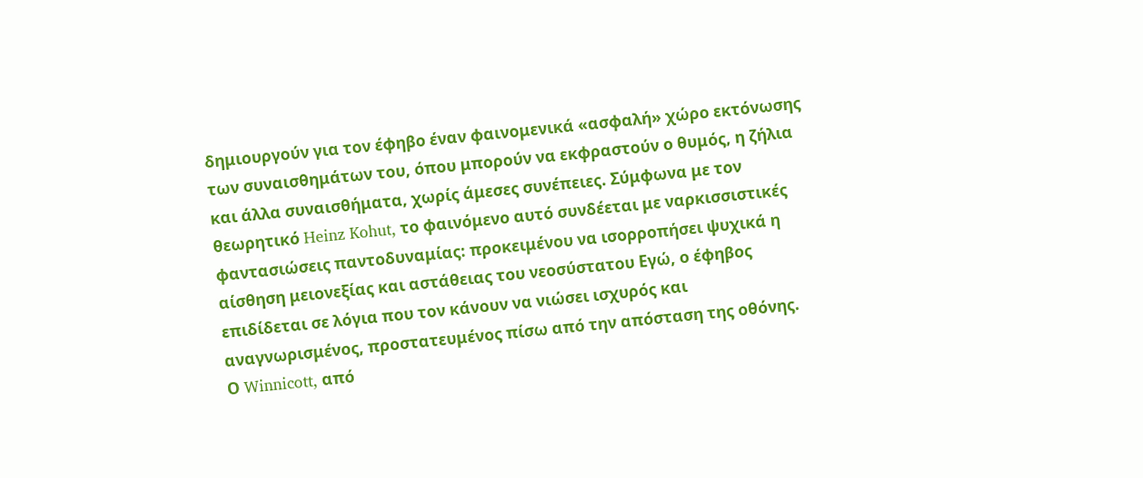δημιουργούν για τον έφηβο έναν φαινομενικά «ασφαλή» χώρο εκτόνωσης των συναισθημάτων του, όπου μπορούν να εκφραστούν ο θυμός, η ζήλια και άλλα συναισθήματα, χωρίς άμεσες συνέπειες. Σύμφωνα με τον θεωρητικό Heinz Kohut, το φαινόμενο αυτό συνδέεται με ναρκισσιστικές φαντασιώσεις παντοδυναμίας: προκειμένου να ισορροπήσει ψυχικά η αίσθηση μειονεξίας και αστάθειας του νεοσύστατου Εγώ, ο έφηβος επιδίδεται σε λόγια που τον κάνουν να νιώσει ισχυρός και αναγνωρισμένος, προστατευμένος πίσω από την απόσταση της οθόνης.
Ο Winnicott, από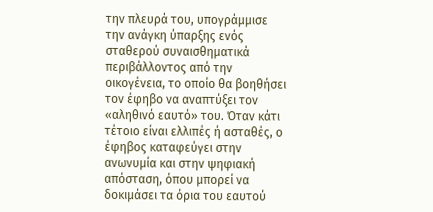την πλευρά του, υπογράμμισε την ανάγκη ύπαρξης ενός σταθερού συναισθηματικά περιβάλλοντος από την οικογένεια, το οποίο θα βοηθήσει τον έφηβο να αναπτύξει τον «αληθινό εαυτό» του. Όταν κάτι τέτοιο είναι ελλιπές ή ασταθές, ο έφηβος καταφεύγει στην ανωνυμία και στην ψηφιακή απόσταση, όπου μπορεί να δοκιμάσει τα όρια του εαυτού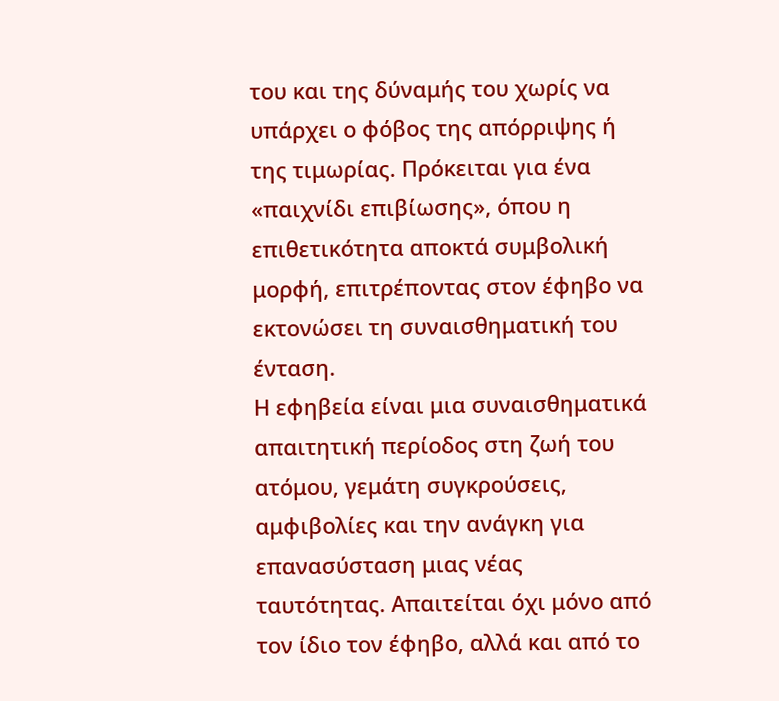του και της δύναμής του χωρίς να υπάρχει ο φόβος της απόρριψης ή της τιμωρίας. Πρόκειται για ένα «παιχνίδι επιβίωσης», όπου η επιθετικότητα αποκτά συμβολική μορφή, επιτρέποντας στον έφηβο να εκτονώσει τη συναισθηματική του ένταση.
Η εφηβεία είναι μια συναισθηματικά απαιτητική περίοδος στη ζωή του ατόμου, γεμάτη συγκρούσεις, αμφιβολίες και την ανάγκη για επανασύσταση μιας νέας ταυτότητας. Απαιτείται όχι μόνο από τον ίδιο τον έφηβο, αλλά και από το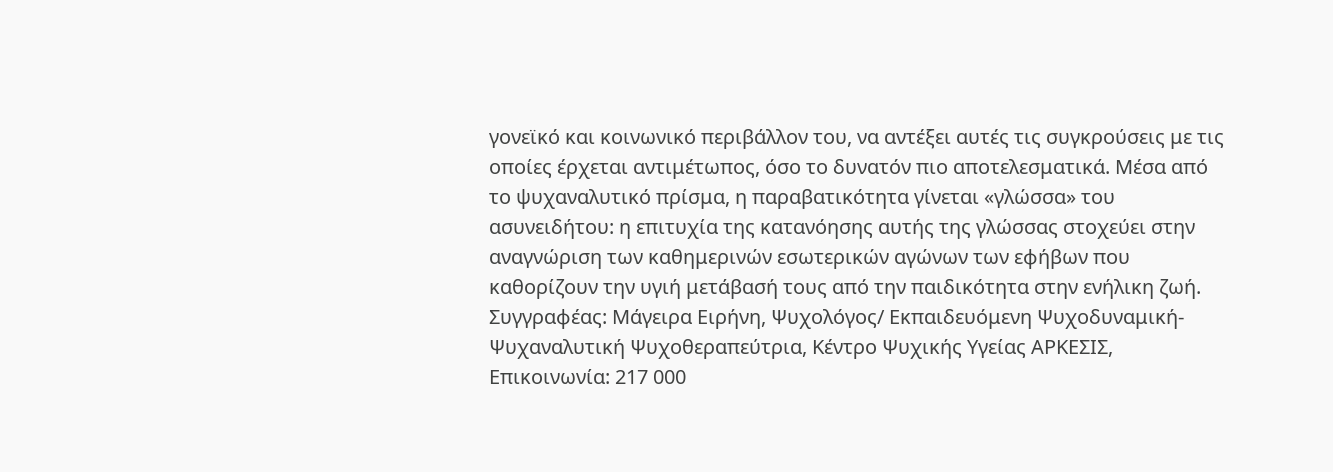γονεϊκό και κοινωνικό περιβάλλον του, να αντέξει αυτές τις συγκρούσεις με τις οποίες έρχεται αντιμέτωπος, όσο το δυνατόν πιο αποτελεσματικά. Μέσα από το ψυχαναλυτικό πρίσμα, η παραβατικότητα γίνεται «γλώσσα» του ασυνειδήτου: η επιτυχία της κατανόησης αυτής της γλώσσας στοχεύει στην αναγνώριση των καθημερινών εσωτερικών αγώνων των εφήβων που καθορίζουν την υγιή μετάβασή τους από την παιδικότητα στην ενήλικη ζωή.
Συγγραφέας: Μάγειρα Ειρήνη, Ψυχολόγος/ Εκπαιδευόμενη Ψυχοδυναμική-Ψυχαναλυτική Ψυχοθεραπεύτρια, Κέντρο Ψυχικής Υγείας ΑΡΚΕΣΙΣ, Επικοινωνία: 217 000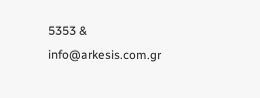5353 & info@arkesis.com.gr